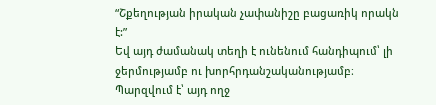“Շքեղության իրական չափանիշը բացառիկ որակն է:”
Եվ այդ ժամանակ տեղի է ունենում հանդիպում՝ լի ջերմությամբ ու խորհրդանշականությամբ։ Պարզվում է՝ այդ ողջ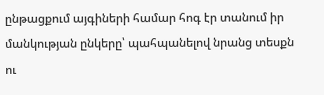ընթացքում այգիների համար հոգ էր տանում իր մանկության ընկերը՝ պահպանելով նրանց տեսքն ու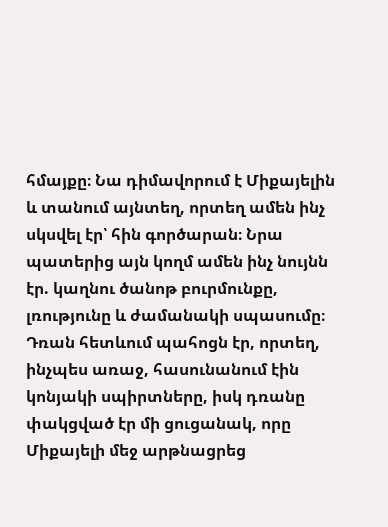հմայքը։ Նա դիմավորում է Միքայելին և տանում այնտեղ, որտեղ ամեն ինչ սկսվել էր՝ հին գործարան։ Նրա պատերից այն կողմ ամեն ինչ նույնն էր. կաղնու ծանոթ բուրմունքը, լռությունը և ժամանակի սպասումը։ Դռան հետևում պահոցն էր, որտեղ, ինչպես առաջ, հասունանում էին կոնյակի սպիրտները, իսկ դռանը փակցված էր մի ցուցանակ, որը Միքայելի մեջ արթնացրեց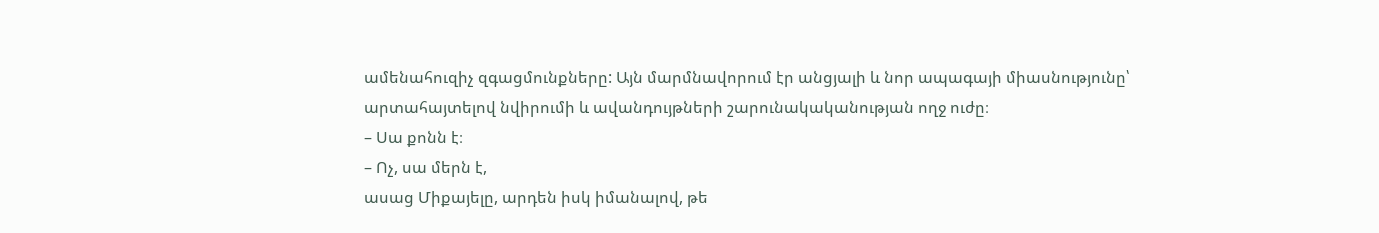ամենահուզիչ զգացմունքները: Այն մարմնավորում էր անցյալի և նոր ապագայի միասնությունը՝ արտահայտելով նվիրումի և ավանդույթների շարունակականության ողջ ուժը։
– Սա քոնն է։
– Ոչ, սա մերն է,
ասաց Միքայելը, արդեն իսկ իմանալով, թե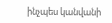ինչպես կանվանի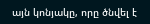այն կոնյակը, որը ծնվել է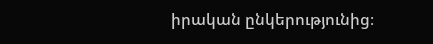իրական ընկերությունից։